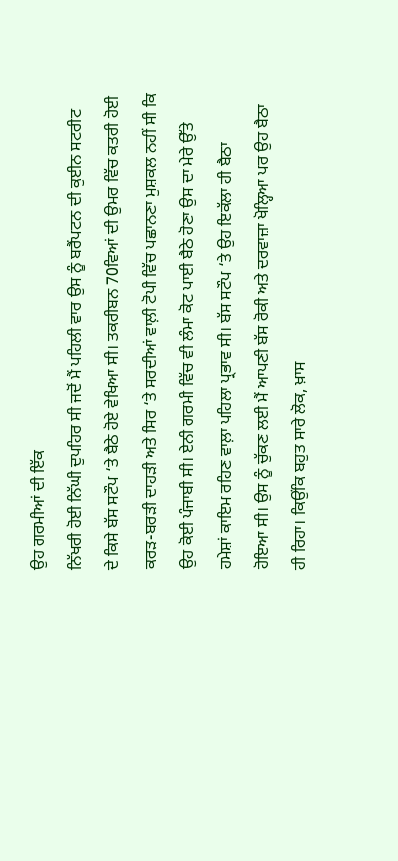ਉਹ ਗਰਮੀਆਂ ਦੀ ਇੱਕ
ਨਿੱਖਰੀ ਹੋਈ ਨਿੱਘੀ ਦੁਪਹਿਰ ਸੀ ਜਦੋਂ ਮੈਂ ਪਹਿਲੀ ਵਾਰ ਉਸ ਨੂੰ ਬਰੈਂਪਟਨ ਦੀ ਕੁਈਨ ਸਟਰੀਟ
ਦੇ ਕਿਸੇ ਬੱਸ ਸਟੌਪ ‘ਤੇ ਬੈਠੇ ਹੋਏ ਵੇਖਿਆ ਸੀ। ਤਕਰੀਬਨ 70ਵਿਆਂ ਦੀ ਉਮਰ ਵਿੱਚ ਕਤਰੀ ਹੋਈ
ਕਰੜ-ਬਰੜੀ ਦਾਹੜੀ ਅਤੇ ਸਿਰ ‘ਤੇ ਸਰਦੀਆਂ ਵਾਲ਼ੀ ਟੋਪੀ ਵਿੱਚ ਪਛਾਨਣਾ ਮੁਸ਼ਕਲ ਨਹੀਂ ਸੀ ਕਿ
ਉਹ ਕੋਈ ਪੰਜਾਬੀ ਸੀ। ਏਨੀ ਗਰਮੀ ਵਿੱਚ ਵੀ ਲੰਮਾ ਕੋਟ ਪਾਈ ਬੈਠੇ ਹੋਣਾ ਉਸ ਦਾ ਮੇਰੇ ਉੱਤੇ
ਹਮੇਸ਼ਾਂ ਕਾਇਮ ਰਹਿਣ ਵਾਲ਼ਾ ਪਹਿਲਾ ਪ੍ਰਭਾਵ ਸੀ। ਬੱਸ ਸਟੌਪ ‘ਤੇ ਉਹ ਇਕੱਲਾ ਹੀ ਬੈਠਾ
ਹੋਇਆ ਸੀ। ਉਸ ਨੂੰ ਚੁੱਕਣ ਲਈ ਮੈਂ ਆਪਣੀ ਬੱਸ ਰੋਕੀ ਅਤੇ ਦਰਵਾਜ਼ਾ ਖੋਲ੍ਹਿਆ ਪਰ ਉਹ ਬੈਠਾ
ਹੀ ਰਿਹਾ। ਕਿਉਂਕਿ ਬਹੁਤ ਸਾਰੇ ਲੋਕ, ਖ਼ਾਸ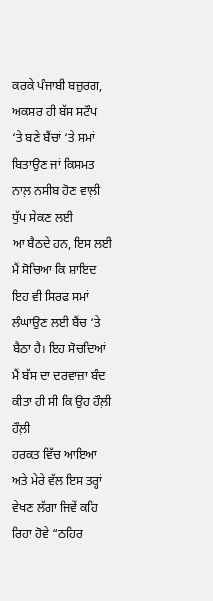ਕਰਕੇ ਪੰਜਾਬੀ ਬਜ਼ੁਰਗ, ਅਕਸਰ ਹੀ ਬੱਸ ਸਟੌਪ
‘ਤੇ ਬਣੇ ਬੈਂਚਾਂ ‘ਤੇ ਸਮਾਂ ਬਿਤਾਉਣ ਜਾਂ ਕਿਸਮਤ ਨਾਲ਼ ਨਸੀਬ ਹੋਣ ਵਾਲ਼ੀ ਧੁੱਪ ਸੇਕਣ ਲਈ
ਆ ਬੈਠਦੇ ਹਨ, ਇਸ ਲਈ ਮੈਂ ਸੋਚਿਆ ਕਿ ਸ਼ਾਇਦ ਇਹ ਵੀ ਸਿਰਫ ਸਮਾਂ ਲੰਘਾਉਣ ਲਈ ਬੈਂਚ ‘ਤੇ
ਬੈਠਾ ਹੈ। ਇਹ ਸੋਚਦਿਆਂ ਮੈਂ ਬੱਸ ਦਾ ਦਰਵਾਜ਼ਾ ਬੰਦ ਕੀਤਾ ਹੀ ਸੀ ਕਿ ਉਹ ਹੌਲ਼ੀ ਹੌਲ਼ੀ
ਹਰਕਤ ਵਿੱਚ ਆਇਆ ਅਤੇ ਮੇਰੇ ਵੱਲ ਇਸ ਤਰ੍ਹਾਂ ਵੇਖਣ ਲੱਗਾ ਜਿਵੇਂ ਕਹਿ ਰਿਹਾ ਹੋਵੇ “ਠਹਿਰ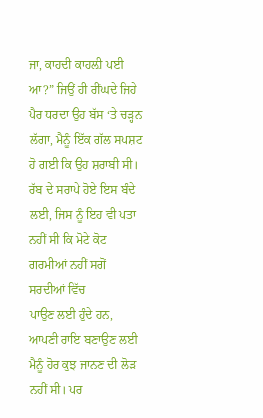ਜਾ, ਕਾਹਦੀ ਕਾਹਲ਼ੀ ਪਈ ਆ?” ਜਿਉਂ ਹੀ ਰੀਂਘਦੇ ਜਿਹੇ ਪੈਰ ਧਰਦਾ ਉਹ ਬੱਸ ‘ਤੇ ਚੜ੍ਹਨ
ਲੱਗਾ, ਮੈਨੂੰ ਇੱਕ ਗੱਲ ਸਪਸ਼ਟ ਹੋ ਗਈ ਕਿ ਉਹ ਸ਼ਰਾਬੀ ਸੀ। ਰੱਬ ਦੇ ਸਰਾਪੇ ਹੋਏ ਇਸ ਬੰਦੇ
ਲਈ, ਜਿਸ ਨੂੰ ਇਹ ਵੀ ਪਤਾ ਨਹੀਂ ਸੀ ਕਿ ਮੋਟੇ ਕੋਟ ਗਰਮੀਆਂ ਨਹੀਂ ਸਗੋਂ ਸਰਦੀਆਂ ਵਿੱਚ
ਪਾਉਣ ਲਈ ਹੁੰਦੇ ਹਨ, ਆਪਣੀ ਰਾਇ ਬਣਾਉਣ ਲਈ ਮੈਨੂੰ ਹੋਰ ਕੁਝ ਜਾਨਣ ਦੀ ਲੋੜ ਨਹੀਂ ਸੀ। ਪਰ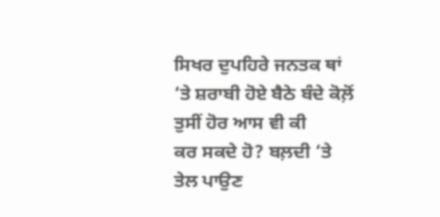ਸਿਖਰ ਦੁਪਹਿਰੇ ਜਨਤਕ ਥਾਂ ‘ਤੇ ਸ਼ਰਾਬੀ ਹੋਏ ਬੈਠੇ ਬੰਦੇ ਕੋਲ਼ੋਂ ਤੁਸੀਂ ਹੋਰ ਆਸ ਵੀ ਕੀ
ਕਰ ਸਕਦੇ ਹੋ? ਬਲ਼ਦੀ ‘ਤੇ ਤੇਲ ਪਾਉਣ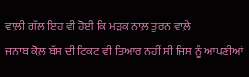ਵਾਲ਼ੀ ਗੱਲ ਇਹ ਵੀ ਹੋਈ ਕਿ ਮੜਕ ਨਾਲ਼ ਤੁਰਨ ਵਾਲ਼ੇ
ਜਨਾਬ ਕੋਲ਼ ਬੱਸ ਦੀ ਟਿਕਟ ਵੀ ਤਿਆਰ ਨਹੀਂ ਸੀ ਜਿਸ ਨੂੰ ਆਪਣੀਆਂ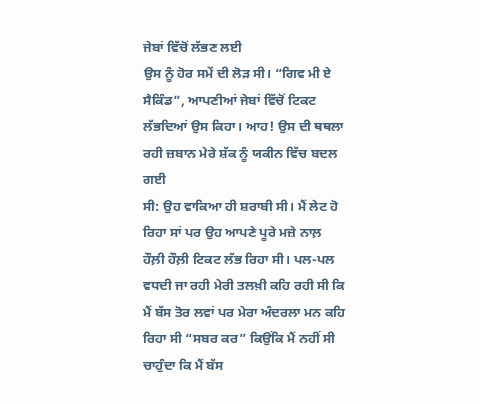ਜੇਬਾਂ ਵਿੱਚੋਂ ਲੱਭਣ ਲਈ
ਉਸ ਨੂੰ ਹੋਰ ਸਮੇਂ ਦੀ ਲੋੜ ਸੀ। “ਗਿਵ ਮੀ ਏ ਸੈਕਿੰਡ”, ਆਪਣੀਆਂ ਜੇਬਾਂ ਵਿੱਚੋਂ ਟਿਕਟ
ਲੱਭਦਿਆਂ ਉਸ ਕਿਹਾ। ਆਹ! ਉਸ ਦੀ ਥਥਲਾ ਰਹੀ ਜ਼ਬਾਨ ਮੇਰੇ ਸ਼ੱਕ ਨੂੰ ਯਕੀਨ ਵਿੱਚ ਬਦਲ ਗਈ
ਸੀ: ਉਹ ਵਾਕਿਆ ਹੀ ਸ਼ਰਾਬੀ ਸੀ। ਮੈਂ ਲੇਟ ਹੋ ਰਿਹਾ ਸਾਂ ਪਰ ਉਹ ਆਪਣੇ ਪੂਰੇ ਮਜ਼ੇ ਨਾਲ਼
ਹੌਲ਼ੀ ਹੌਲ਼ੀ ਟਿਕਟ ਲੱਭ ਰਿਹਾ ਸੀ। ਪਲ-ਪਲ ਵਧਦੀ ਜਾ ਰਹੀ ਮੇਰੀ ਤਲਖ਼ੀ ਕਹਿ ਰਹੀ ਸੀ ਕਿ
ਮੈਂ ਬੱਸ ਤੋਰ ਲਵਾਂ ਪਰ ਮੇਰਾ ਅੰਦਰਲਾ ਮਨ ਕਹਿ ਰਿਹਾ ਸੀ “ਸਬਰ ਕਰ” ਕਿਉਂਕਿ ਮੈਂ ਨਹੀਂ ਸੀ
ਚਾਹੁੰਦਾ ਕਿ ਮੈਂ ਬੱਸ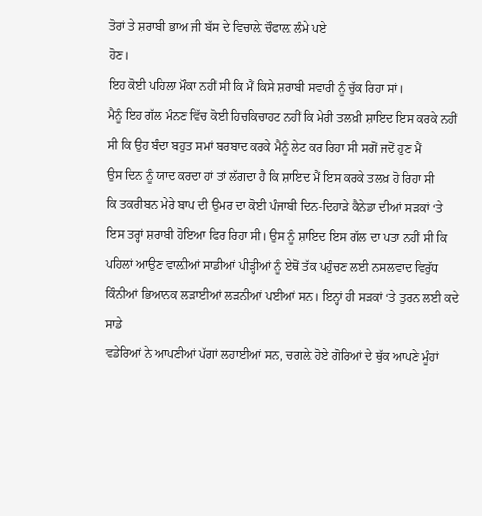ਤੋਰਾਂ ਤੇ ਸ਼ਰਾਬੀ ਭਾਅ ਜੀ ਬੱਸ ਦੇ ਵਿਚਾਲ਼ੇ ਚੌਫਾਲ਼ ਲੰਮੇ ਪਏ
ਹੋਣ।
ਇਹ ਕੋਈ ਪਹਿਲਾ ਮੌਕਾ ਨਹੀਂ ਸੀ ਕਿ ਮੈਂ ਕਿਸੇ ਸ਼ਰਾਬੀ ਸਵਾਰੀ ਨੂੰ ਚੁੱਕ ਰਿਹਾ ਸਾਂ।
ਮੈਨੂੰ ਇਹ ਗੱਲ ਮੰਨਣ ਵਿੱਚ ਕੋਈ ਹਿਚਕਿਚਾਹਟ ਨਹੀਂ ਕਿ ਮੇਰੀ ਤਲਖ਼ੀ ਸ਼ਾਇਦ ਇਸ ਕਰਕੇ ਨਹੀਂ
ਸੀ ਕਿ ਉਹ ਬੰਦਾ ਬਹੁਤ ਸਮਾਂ ਬਰਬਾਦ ਕਰਕੇ ਮੈਨੂੰ ਲੇਟ ਕਰ ਰਿਹਾ ਸੀ ਸਗੋਂ ਜਦੋਂ ਹੁਣ ਮੈਂ
ਉਸ ਦਿਨ ਨੂੰ ਯਾਦ ਕਰਦਾ ਹਾਂ ਤਾਂ ਲੱਗਦਾ ਹੈ ਕਿ ਸ਼ਾਇਦ ਮੈਂ ਇਸ ਕਰਕੇ ਤਲਖ਼ ਹੋ ਰਿਹਾ ਸੀ
ਕਿ ਤਕਰੀਬਨ ਮੇਰੇ ਬਾਪ ਦੀ ਉਮਰ ਦਾ ਕੋਈ ਪੰਜਾਬੀ ਦਿਨ-ਦਿਹਾੜੇ ਕੈਨੇਡਾ ਦੀਆਂ ਸੜਕਾਂ ‘ਤੇ
ਇਸ ਤਰ੍ਹਾਂ ਸ਼ਰਾਬੀ ਹੋਇਆ ਫਿਰ ਰਿਹਾ ਸੀ। ਉਸ ਨੂੰ ਸ਼ਾਇਦ ਇਸ ਗੱਲ ਦਾ ਪਤਾ ਨਹੀਂ ਸੀ ਕਿ
ਪਹਿਲਾਂ ਆਉਣ ਵਾਲ਼ੀਆਂ ਸਾਡੀਆਂ ਪੀੜ੍ਹੀਆਂ ਨੂੰ ਏਥੋਂ ਤੱਕ ਪਹੁੰਚਣ ਲਈ ਨਸਲਵਾਦ ਵਿਰੁੱਧ
ਕਿੰਨੀਆਂ ਭਿਆਨਕ ਲੜਾਈਆਂ ਲੜਨੀਆਂ ਪਈਆਂ ਸਨ। ਇਨ੍ਹਾਂ ਹੀ ਸੜਕਾਂ ‘ਤੇ ਤੁਰਨ ਲਈ ਕਦੇ ਸਾਡੇ
ਵਡੇਰਿਆਂ ਨੇ ਆਪਣੀਆਂ ਪੱਗਾਂ ਲਹਾਈਆਂ ਸਨ, ਚਗਲ਼ੇ ਹੋਏ ਗੋਰਿਆਂ ਦੇ ਥੁੱਕ ਆਪਣੇ ਮੂੰਹਾਂ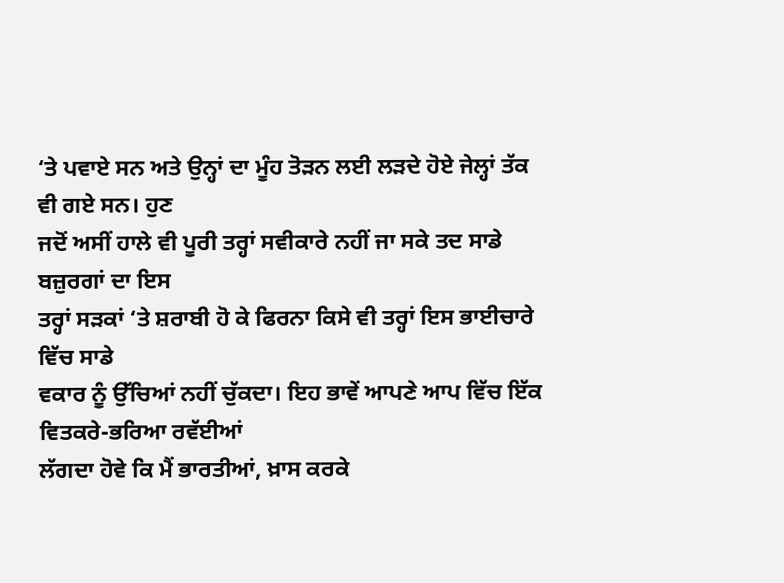‘ਤੇ ਪਵਾਏ ਸਨ ਅਤੇ ਉਨ੍ਹਾਂ ਦਾ ਮੂੰਹ ਤੋੜਨ ਲਈ ਲੜਦੇ ਹੋਏ ਜੇਲ੍ਹਾਂ ਤੱਕ ਵੀ ਗਏ ਸਨ। ਹੁਣ
ਜਦੋਂ ਅਸੀਂ ਹਾਲੇ ਵੀ ਪੂਰੀ ਤਰ੍ਹਾਂ ਸਵੀਕਾਰੇ ਨਹੀਂ ਜਾ ਸਕੇ ਤਦ ਸਾਡੇ ਬਜ਼ੁਰਗਾਂ ਦਾ ਇਸ
ਤਰ੍ਹਾਂ ਸੜਕਾਂ ‘ਤੇ ਸ਼ਰਾਬੀ ਹੋ ਕੇ ਫਿਰਨਾ ਕਿਸੇ ਵੀ ਤਰ੍ਹਾਂ ਇਸ ਭਾਈਚਾਰੇ ਵਿੱਚ ਸਾਡੇ
ਵਕਾਰ ਨੂੰ ਉੱਚਿਆਂ ਨਹੀਂ ਚੁੱਕਦਾ। ਇਹ ਭਾਵੇਂ ਆਪਣੇ ਆਪ ਵਿੱਚ ਇੱਕ ਵਿਤਕਰੇ-ਭਰਿਆ ਰਵੱਈਆਂ
ਲੱਗਦਾ ਹੋਵੇ ਕਿ ਮੈਂ ਭਾਰਤੀਆਂ, ਖ਼ਾਸ ਕਰਕੇ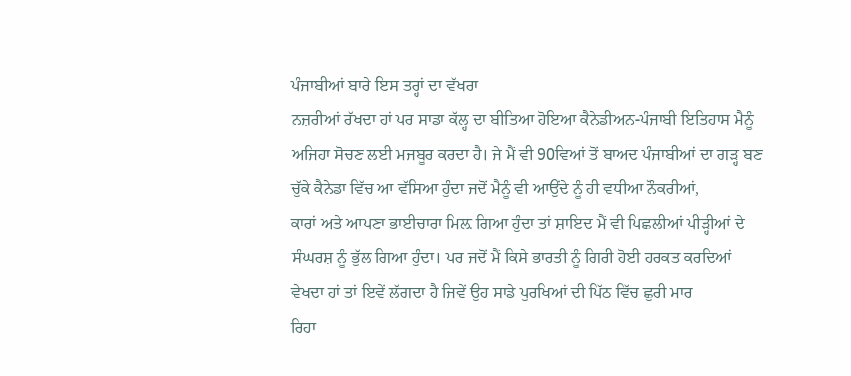ਪੰਜਾਬੀਆਂ ਬਾਰੇ ਇਸ ਤਰ੍ਹਾਂ ਦਾ ਵੱਖਰਾ
ਨਜ਼ਰੀਆਂ ਰੱਖਦਾ ਹਾਂ ਪਰ ਸਾਡਾ ਕੱਲ੍ਹ ਦਾ ਬੀਤਿਆ ਹੋਇਆ ਕੈਨੇਡੀਅਨ-ਪੰਜਾਬੀ ਇਤਿਹਾਸ ਮੈਨੂੰ
ਅਜਿਹਾ ਸੋਚਣ ਲਈ ਮਜਬੂਰ ਕਰਦਾ ਹੈ। ਜੇ ਮੈਂ ਵੀ 90ਵਿਆਂ ਤੋਂ ਬਾਅਦ ਪੰਜਾਬੀਆਂ ਦਾ ਗੜ੍ਹ ਬਣ
ਚੁੱਕੇ ਕੈਨੇਡਾ ਵਿੱਚ ਆ ਵੱਸਿਆ ਹੁੰਦਾ ਜਦੋਂ ਮੈਨੂੰ ਵੀ ਆਉਂਦੇ ਨੂੰ ਹੀ ਵਧੀਆ ਨੌਕਰੀਆਂ,
ਕਾਰਾਂ ਅਤੇ ਆਪਣਾ ਭਾਈਚਾਰਾ ਮਿਲ਼ ਗਿਆ ਹੁੰਦਾ ਤਾਂ ਸ਼ਾਇਦ ਮੈਂ ਵੀ ਪਿਛਲੀਆਂ ਪੀੜ੍ਹੀਆਂ ਦੇ
ਸੰਘਰਸ਼ ਨੂੰ ਭੁੱਲ ਗਿਆ ਹੁੰਦਾ। ਪਰ ਜਦੋਂ ਮੈਂ ਕਿਸੇ ਭਾਰਤੀ ਨੂੰ ਗਿਰੀ ਹੋਈ ਹਰਕਤ ਕਰਦਿਆਂ
ਵੇਖਦਾ ਹਾਂ ਤਾਂ ਇਵੇਂ ਲੱਗਦਾ ਹੈ ਜਿਵੇਂ ਉਹ ਸਾਡੇ ਪੁਰਖਿਆਂ ਦੀ ਪਿੱਠ ਵਿੱਚ ਛੁਰੀ ਮਾਰ
ਰਿਹਾ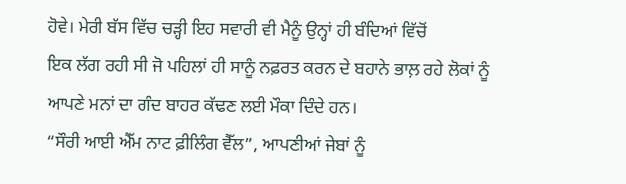ਹੋਵੇ। ਮੇਰੀ ਬੱਸ ਵਿੱਚ ਚੜ੍ਹੀ ਇਹ ਸਵਾਰੀ ਵੀ ਮੈਨੂੰ ਉਨ੍ਹਾਂ ਹੀ ਬੰਦਿਆਂ ਵਿੱਚੋਂ
ਇਕ ਲੱਗ ਰਹੀ ਸੀ ਜੋ ਪਹਿਲਾਂ ਹੀ ਸਾਨੂੰ ਨਫ਼ਰਤ ਕਰਨ ਦੇ ਬਹਾਨੇ ਭਾਲ਼ ਰਹੇ ਲੋਕਾਂ ਨੂੰ
ਆਪਣੇ ਮਨਾਂ ਦਾ ਗੰਦ ਬਾਹਰ ਕੱਢਣ ਲਈ ਮੌਕਾ ਦਿੰਦੇ ਹਨ।
“ਸੌਰੀ ਆਈ ਐੱਮ ਨਾਟ ਫ਼ੀਲਿੰਗ ਵੈੱਲ”, ਆਪਣੀਆਂ ਜੇਬਾਂ ਨੂੰ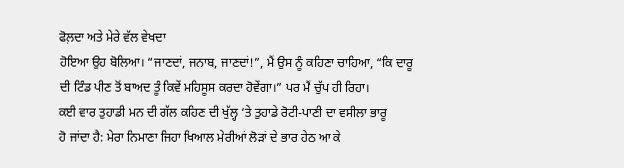ਫੋਲ਼ਦਾ ਅਤੇ ਮੇਰੇ ਵੱਲ ਵੇਖਦਾ
ਹੋਇਆ ਉਹ ਬੋਲਿਆ। “ਜਾਣਦਾਂ, ਜਨਾਬ, ਜਾਣਦਾਂ!”, ਮੈਂ ਉਸ ਨੂੰ ਕਹਿਣਾ ਚਾਹਿਆ, “ਕਿ ਦਾਰੂ
ਦੀ ਟਿੰਡ ਪੀਣ ਤੋਂ ਬਾਅਦ ਤੂੰ ਕਿਵੇਂ ਮਹਿਸੂਸ ਕਰਦਾ ਹੋਵੇਂਗਾ।” ਪਰ ਮੈਂ ਚੁੱਪ ਹੀ ਰਿਹਾ।
ਕਈ ਵਾਰ ਤੁਹਾਡੀ ਮਨ ਦੀ ਗੱਲ ਕਹਿਣ ਦੀ ਖੁੱਲ੍ਹ ‘ਤੇ ਤੁਹਾਡੇ ਰੋਟੀ-ਪਾਣੀ ਦਾ ਵਸੀਲਾ ਭਾਰੂ
ਹੋ ਜਾਂਦਾ ਹੈ: ਮੇਰਾ ਨਿਮਾਣਾ ਜਿਹਾ ਖਿਆਲ ਮੇਰੀਆਂ ਲੋੜਾਂ ਦੇ ਭਾਰ ਹੇਠ ਆ ਕੇ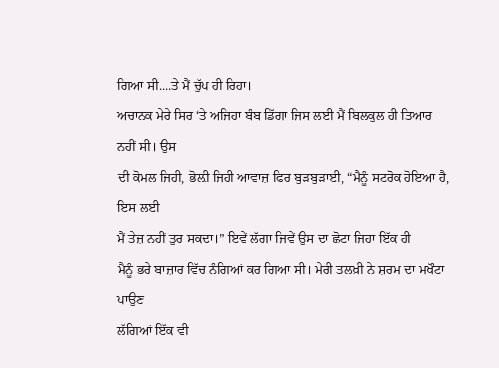ਗਿਆ ਸੀ....ਤੇ ਮੈਂ ਚੁੱਪ ਹੀ ਰਿਹਾ।
ਅਚਾਨਕ ਮੇਰੇ ਸਿਰ ‘ਤੇ ਅਜਿਹਾ ਬੰਬ ਡਿੱਗਾ ਜਿਸ ਲਈ ਮੈਂ ਬਿਲਕੁਲ ਹੀ ਤਿਆਰ ਨਹੀਂ ਸੀ। ਉਸ
ਦੀ ਕੋਮਲ ਜਿਹੀ, ਭੋਲ਼ੀ ਜਿਹੀ ਆਵਾਜ਼ ਫਿਰ ਬੁੜਬੁੜਾਈ, “ਮੈਨੂੰ ਸਟਰੋਕ ਹੋਇਆ ਹੈ, ਇਸ ਲਈ
ਮੈਂ ਤੇਜ਼ ਨਹੀਂ ਤੁਰ ਸਕਦਾ।” ਇਵੇਂ ਲੱਗਾ ਜਿਵੇਂ ਉਸ ਦਾ ਛੋਟਾ ਜਿਹਾ ਇੱਕ ਹੀ
ਮੈਨੂੰ ਭਰੇ ਬਾਜ਼ਾਰ ਵਿੱਚ ਨੰਗਿਆਂ ਕਰ ਗਿਆ ਸੀ। ਮੇਰੀ ਤਲਖ਼ੀ ਨੇ ਸ਼ਰਮ ਦਾ ਮਖੌਟਾ ਪਾਉਣ
ਲੱਗਿਆਂ ਇੱਕ ਵੀ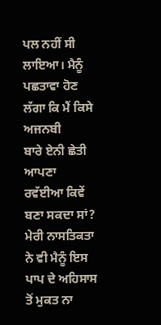ਪਲ ਨਹੀਂ ਸੀ ਲਾਇਆ। ਮੈਨੂੰ ਪਛਤਾਵਾ ਹੋਣ ਲੱਗਾ ਕਿ ਮੈਂ ਕਿਸੇ ਅਜਨਬੀ
ਬਾਰੇ ਏਨੀ ਛੇਤੀ ਆਪਣਾ ਰਵੱਈਆ ਕਿਵੇਂ ਬਣਾ ਸਕਦਾ ਸਾਂ? ਮੇਰੀ ਨਾਸਤਿਕਤਾ ਨੇ ਵੀ ਮੈਨੂੰ ਇਸ
ਪਾਪ ਦੇ ਅਹਿਸਾਸ ਤੋਂ ਮੁਕਤ ਨਾ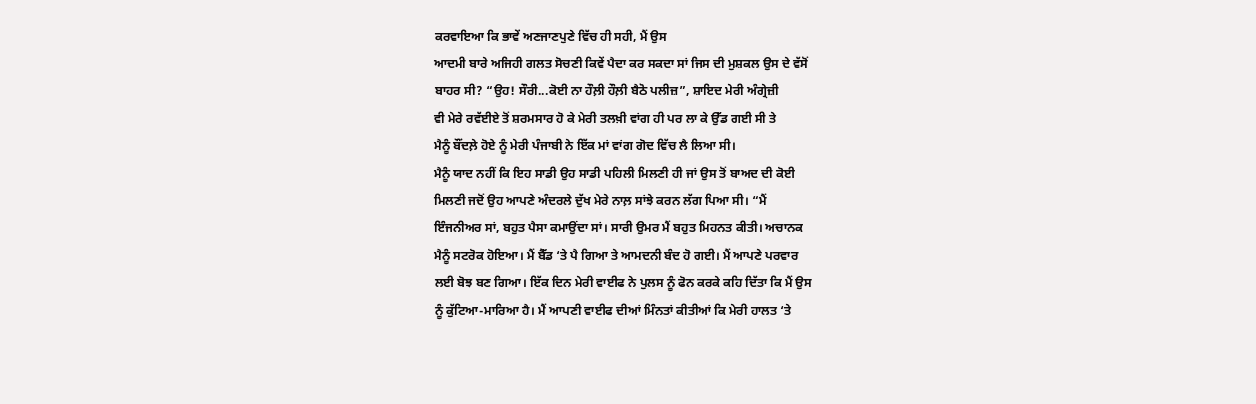ਕਰਵਾਇਆ ਕਿ ਭਾਵੇਂ ਅਣਜਾਣਪੁਣੇ ਵਿੱਚ ਹੀ ਸਹੀ, ਮੈਂ ਉਸ
ਆਦਮੀ ਬਾਰੇ ਅਜਿਹੀ ਗਲਤ ਸੋਚਣੀ ਕਿਵੇਂ ਪੈਦਾ ਕਰ ਸਕਦਾ ਸਾਂ ਜਿਸ ਦੀ ਮੁਸ਼ਕਲ ਉਸ ਦੇ ਵੱਸੋਂ
ਬਾਹਰ ਸੀ? “ਉਹ! ਸੌਰੀ...ਕੋਈ ਨਾ ਹੌਲ਼ੀ ਹੌਲ਼ੀ ਬੈਠੋ ਪਲੀਜ਼”, ਸ਼ਾਇਦ ਮੇਰੀ ਅੰਗ੍ਰੇਜ਼ੀ
ਵੀ ਮੇਰੇ ਰਵੱਈਏ ਤੋਂ ਸ਼ਰਮਸਾਰ ਹੋ ਕੇ ਮੇਰੀ ਤਲਖ਼ੀ ਵਾਂਗ ਹੀ ਪਰ ਲਾ ਕੇ ਉੱਡ ਗਈ ਸੀ ਤੇ
ਮੈਨੂੰ ਬੌਂਦਲ਼ੇ ਹੋਏ ਨੂੰ ਮੇਰੀ ਪੰਜਾਬੀ ਨੇ ਇੱਕ ਮਾਂ ਵਾਂਗ ਗੋਦ ਵਿੱਚ ਲੈ ਲਿਆ ਸੀ।
ਮੈਨੂੰ ਯਾਦ ਨਹੀਂ ਕਿ ਇਹ ਸਾਡੀ ਉਹ ਸਾਡੀ ਪਹਿਲੀ ਮਿਲਣੀ ਹੀ ਜਾਂ ਉਸ ਤੋਂ ਬਾਅਦ ਦੀ ਕੋਈ
ਮਿਲਣੀ ਜਦੋਂ ਉਹ ਆਪਣੇ ਅੰਦਰਲੇ ਦੁੱਖ ਮੇਰੇ ਨਾਲ਼ ਸਾਂਝੇ ਕਰਨ ਲੱਗ ਪਿਆ ਸੀ। “ਮੈਂ
ਇੰਜਨੀਅਰ ਸਾਂ, ਬਹੁਤ ਪੈਸਾ ਕਮਾਉਂਦਾ ਸਾਂ। ਸਾਰੀ ਉਮਰ ਮੈਂ ਬਹੁਤ ਮਿਹਨਤ ਕੀਤੀ। ਅਚਾਨਕ
ਮੈਨੂੰ ਸਟਰੋਕ ਹੋਇਆ। ਮੈਂ ਬੈੱਡ ‘ਤੇ ਪੈ ਗਿਆ ਤੇ ਆਮਦਨੀ ਬੰਦ ਹੋ ਗਈ। ਮੈਂ ਆਪਣੇ ਪਰਵਾਰ
ਲਈ ਬੋਝ ਬਣ ਗਿਆ। ਇੱਕ ਦਿਨ ਮੇਰੀ ਵਾਈਫ ਨੇ ਪੁਲਸ ਨੂੰ ਫੋਨ ਕਰਕੇ ਕਹਿ ਦਿੱਤਾ ਕਿ ਮੈਂ ਉਸ
ਨੂੰ ਕੁੱਟਿਆ-ਮਾਰਿਆ ਹੈ। ਮੈਂ ਆਪਣੀ ਵਾਈਫ ਦੀਆਂ ਮਿੰਨਤਾਂ ਕੀਤੀਆਂ ਕਿ ਮੇਰੀ ਹਾਲਤ ‘ਤੇ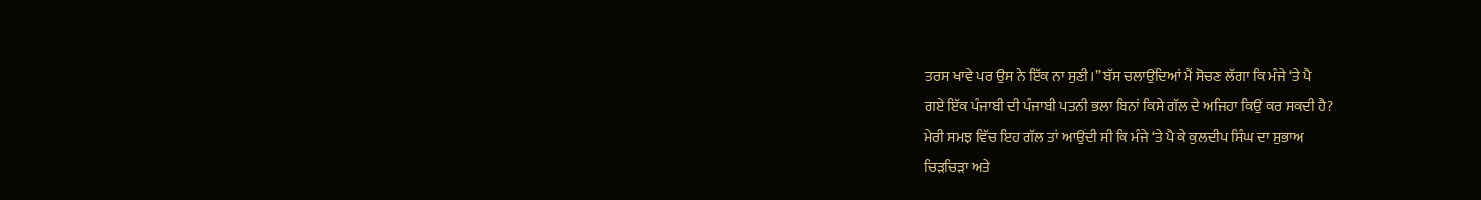ਤਰਸ ਖਾਵੇ ਪਰ ਉਸ ਨੇ ਇੱਕ ਨਾ ਸੁਣੀ।” ਬੱਸ ਚਲਾਉਂਦਿਆਂ ਮੈਂ ਸੋਚਣ ਲੱਗਾ ਕਿ ਮੰਜੇ ‘ਤੇ ਪੈ
ਗਏ ਇੱਕ ਪੰਜਾਬੀ ਦੀ ਪੰਜਾਬੀ ਪਤਨੀ ਭਲਾ ਬਿਨਾਂ ਕਿਸੇ ਗੱਲ ਦੇ ਅਜਿਹਾ ਕਿਉਂ ਕਰ ਸਕਦੀ ਹੈ?
ਮੇਰੀ ਸਮਝ ਵਿੱਚ ਇਹ ਗੱਲ ਤਾਂ ਆਉਂਦੀ ਸੀ ਕਿ ਮੰਜੇ ‘ਤੇ ਪੈ ਕੇ ਕੁਲਦੀਪ ਸਿੰਘ ਦਾ ਸੁਭਾਅ
ਚਿੜਚਿੜਾ ਅਤੇ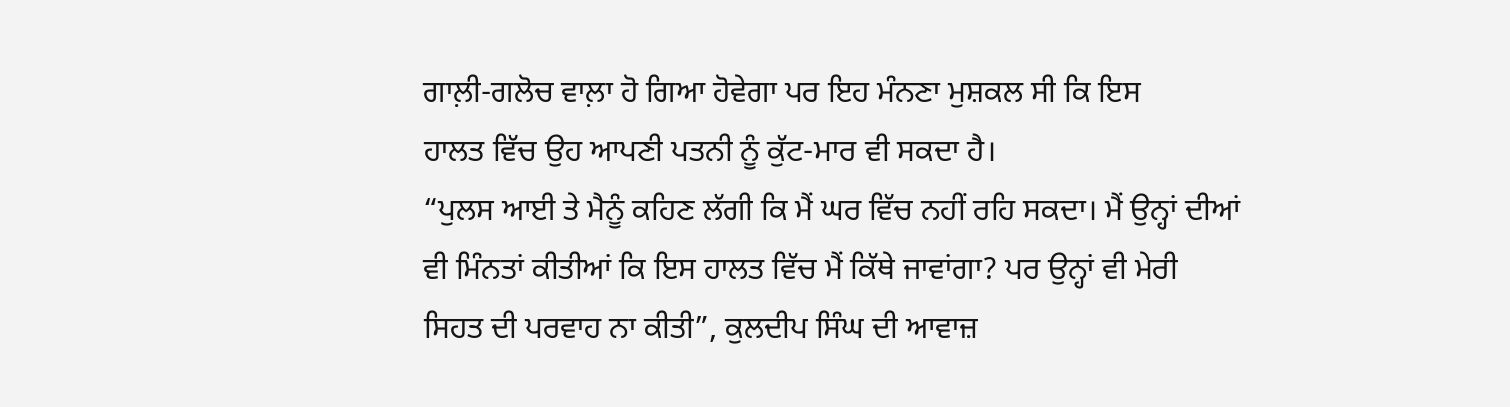ਗਾਲ਼ੀ-ਗਲੋਚ ਵਾਲ਼ਾ ਹੋ ਗਿਆ ਹੋਵੇਗਾ ਪਰ ਇਹ ਮੰਨਣਾ ਮੁਸ਼ਕਲ ਸੀ ਕਿ ਇਸ
ਹਾਲਤ ਵਿੱਚ ਉਹ ਆਪਣੀ ਪਤਨੀ ਨੂੰ ਕੁੱਟ-ਮਾਰ ਵੀ ਸਕਦਾ ਹੈ।
“ਪੁਲਸ ਆਈ ਤੇ ਮੈਨੂੰ ਕਹਿਣ ਲੱਗੀ ਕਿ ਮੈਂ ਘਰ ਵਿੱਚ ਨਹੀਂ ਰਹਿ ਸਕਦਾ। ਮੈਂ ਉਨ੍ਹਾਂ ਦੀਆਂ
ਵੀ ਮਿੰਨਤਾਂ ਕੀਤੀਆਂ ਕਿ ਇਸ ਹਾਲਤ ਵਿੱਚ ਮੈਂ ਕਿੱਥੇ ਜਾਵਾਂਗਾ? ਪਰ ਉਨ੍ਹਾਂ ਵੀ ਮੇਰੀ
ਸਿਹਤ ਦੀ ਪਰਵਾਹ ਨਾ ਕੀਤੀ”, ਕੁਲਦੀਪ ਸਿੰਘ ਦੀ ਆਵਾਜ਼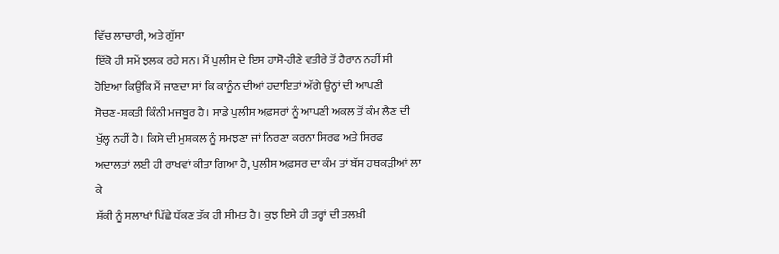ਵਿੱਚ ਲਾਚਾਰੀ, ਅਤੇ ਗੁੱਸਾ
ਇੱਕੋ ਹੀ ਸਮੇਂ ਝਲਕ ਰਹੇ ਸਨ। ਮੈਂ ਪੁਲੀਸ ਦੇ ਇਸ ਹਾਸੋ-ਹੀਣੇ ਵਤੀਰੇ ਤੋਂ ਹੈਰਾਨ ਨਹੀਂ ਸੀ
ਹੋਇਆ ਕਿਉਂਕਿ ਮੈਂ ਜਾਣਦਾ ਸਾਂ ਕਿ ਕਾਨੂੰਨ ਦੀਆਂ ਹਦਾਇਤਾਂ ਅੱਗੇ ਉਨ੍ਹਾਂ ਦੀ ਆਪਣੀ
ਸੋਚਣ-ਸ਼ਕਤੀ ਕਿੰਨੀ ਮਜਬੂਰ ਹੈ। ਸਾਡੇ ਪੁਲੀਸ ਅਫ਼ਸਰਾਂ ਨੂੰ ਆਪਣੀ ਅਕਲ ਤੋਂ ਕੰਮ ਲੈਣ ਦੀ
ਖੁੱਲ੍ਹ ਨਹੀਂ ਹੈ। ਕਿਸੇ ਦੀ ਮੁਸ਼ਕਲ ਨੂੰ ਸਮਝਣਾ ਜਾਂ ਨਿਰਣਾ ਕਰਨਾ ਸਿਰਫ ਅਤੇ ਸਿਰਫ
ਅਦਾਲਤਾਂ ਲਈ ਹੀ ਰਾਖਵਾਂ ਕੀਤਾ ਗਿਆ ਹੈ, ਪੁਲੀਸ ਅਫ਼ਸਰ ਦਾ ਕੰਮ ਤਾਂ ਬੱਸ ਹਥਕੜੀਆਂ ਲਾ ਕੇ
ਸ਼ੱਕੀ ਨੂੰ ਸਲਾਖਾਂ ਪਿੱਛੇ ਧੱਕਣ ਤੱਕ ਹੀ ਸੀਮਤ ਹੈ। ਕੁਝ ਇਸੇ ਹੀ ਤਰ੍ਹਾਂ ਦੀ ਤਲਖ਼ੀ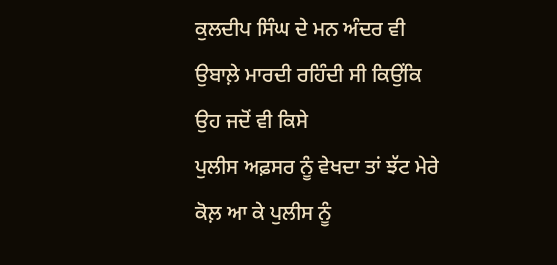ਕੁਲਦੀਪ ਸਿੰਘ ਦੇ ਮਨ ਅੰਦਰ ਵੀ ਉਬਾਲ਼ੇ ਮਾਰਦੀ ਰਹਿੰਦੀ ਸੀ ਕਿਉਂਕਿ ਉਹ ਜਦੋਂ ਵੀ ਕਿਸੇ
ਪੁਲੀਸ ਅਫ਼ਸਰ ਨੂੰ ਵੇਖਦਾ ਤਾਂ ਝੱਟ ਮੇਰੇ ਕੋਲ਼ ਆ ਕੇ ਪੁਲੀਸ ਨੂੰ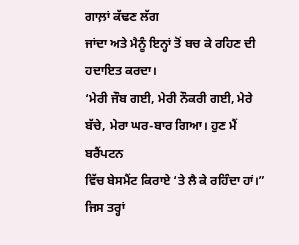ਗਾਲ਼ਾਂ ਕੱਢਣ ਲੱਗ
ਜਾਂਦਾ ਅਤੇ ਮੈਨੂੰ ਇਨ੍ਹਾਂ ਤੋਂ ਬਚ ਕੇ ਰਹਿਣ ਦੀ ਹਦਾਇਤ ਕਰਦਾ।
‘ਮੇਰੀ ਜੌਬ ਗਈ, ਮੇਰੀ ਨੌਕਰੀ ਗਈ, ਮੇਰੇ ਬੱਚੇ, ਮੇਰਾ ਘਰ-ਬਾਰ ਗਿਆ। ਹੁਣ ਮੈਂ ਬਰੈਂਪਟਨ
ਵਿੱਚ ਬੇਸਮੈਂਟ ਕਿਰਾਏ ‘ਤੇ ਲੈ ਕੇ ਰਹਿੰਦਾ ਹਾਂ।” ਜਿਸ ਤਰ੍ਹਾਂ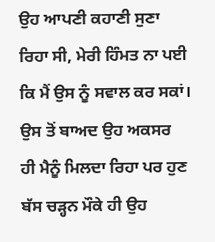ਉਹ ਆਪਣੀ ਕਹਾਣੀ ਸੁਣਾ
ਰਿਹਾ ਸੀ, ਮੇਰੀ ਹਿੰਮਤ ਨਾ ਪਈ ਕਿ ਮੈਂ ਉਸ ਨੂੰ ਸਵਾਲ ਕਰ ਸਕਾਂ। ਉਸ ਤੋਂ ਬਾਅਦ ਉਹ ਅਕਸਰ
ਹੀ ਮੈਨੂੰ ਮਿਲਦਾ ਰਿਹਾ ਪਰ ਹੁਣ ਬੱਸ ਚੜ੍ਹਨ ਮੌਕੇ ਹੀ ਉਹ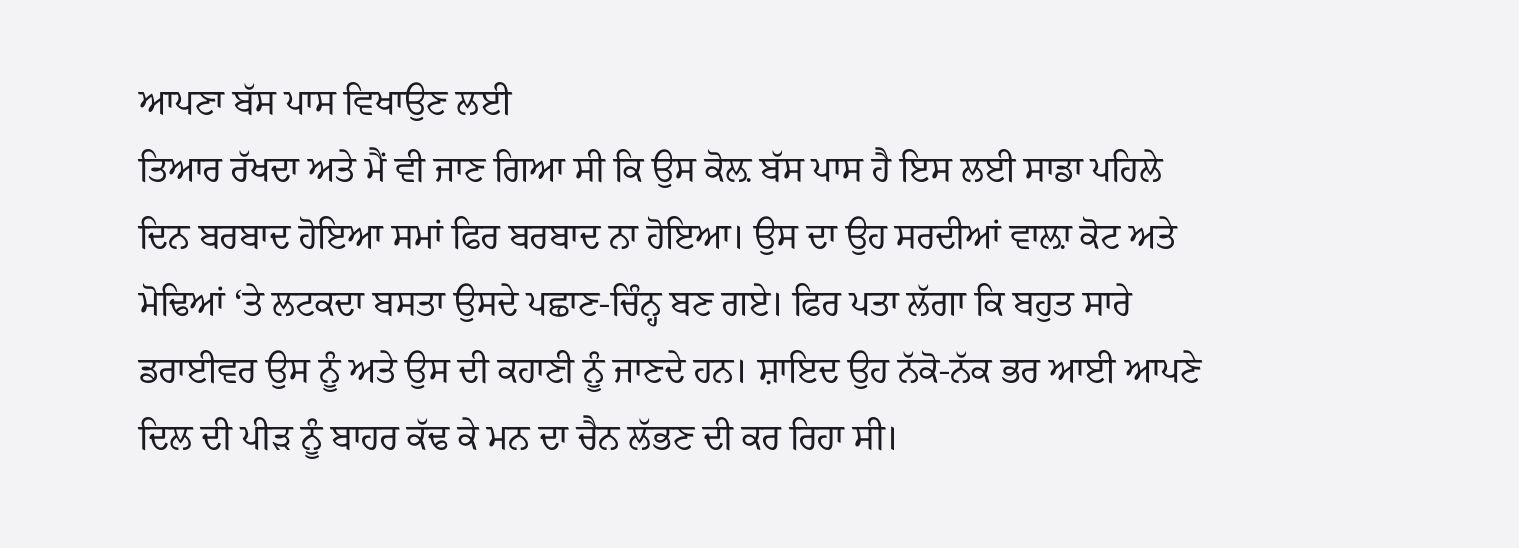ਆਪਣਾ ਬੱਸ ਪਾਸ ਵਿਖਾਉਣ ਲਈ
ਤਿਆਰ ਰੱਖਦਾ ਅਤੇ ਮੈਂ ਵੀ ਜਾਣ ਗਿਆ ਸੀ ਕਿ ਉਸ ਕੋਲ਼ ਬੱਸ ਪਾਸ ਹੈ ਇਸ ਲਈ ਸਾਡਾ ਪਹਿਲੇ
ਦਿਨ ਬਰਬਾਦ ਹੋਇਆ ਸਮਾਂ ਫਿਰ ਬਰਬਾਦ ਨਾ ਹੋਇਆ। ਉਸ ਦਾ ਉਹ ਸਰਦੀਆਂ ਵਾਲ਼ਾ ਕੋਟ ਅਤੇ
ਮੋਢਿਆਂ ‘ਤੇ ਲਟਕਦਾ ਬਸਤਾ ਉਸਦੇ ਪਛਾਣ-ਚਿੰਨ੍ਹ ਬਣ ਗਏ। ਫਿਰ ਪਤਾ ਲੱਗਾ ਕਿ ਬਹੁਤ ਸਾਰੇ
ਡਰਾਈਵਰ ਉਸ ਨੂੰ ਅਤੇ ਉਸ ਦੀ ਕਹਾਣੀ ਨੂੰ ਜਾਣਦੇ ਹਨ। ਸ਼ਾਇਦ ਉਹ ਨੱਕੋ-ਨੱਕ ਭਰ ਆਈ ਆਪਣੇ
ਦਿਲ ਦੀ ਪੀੜ ਨੂੰ ਬਾਹਰ ਕੱਢ ਕੇ ਮਨ ਦਾ ਚੈਨ ਲੱਭਣ ਦੀ ਕਰ ਰਿਹਾ ਸੀ।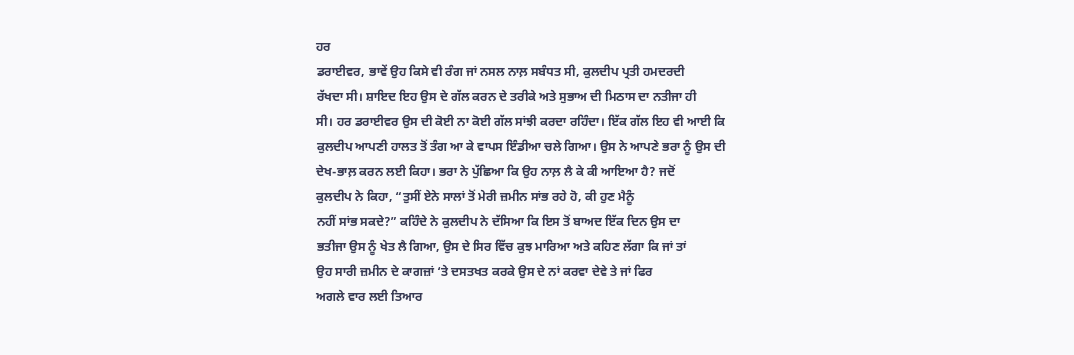ਹਰ
ਡਰਾਈਵਰ, ਭਾਵੇਂ ਉਹ ਕਿਸੇ ਵੀ ਰੰਗ ਜਾਂ ਨਸਲ ਨਾਲ਼ ਸਬੰਧਤ ਸੀ, ਕੁਲਦੀਪ ਪ੍ਰਤੀ ਹਮਦਰਦੀ
ਰੱਖਦਾ ਸੀ। ਸ਼ਾਇਦ ਇਹ ਉਸ ਦੇ ਗੱਲ ਕਰਨ ਦੇ ਤਰੀਕੇ ਅਤੇ ਸੁਭਾਅ ਦੀ ਮਿਠਾਸ ਦਾ ਨਤੀਜਾ ਹੀ
ਸੀ। ਹਰ ਡਰਾਈਵਰ ਉਸ ਦੀ ਕੋਈ ਨਾ ਕੋਈ ਗੱਲ ਸਾਂਝੀ ਕਰਦਾ ਰਹਿੰਦਾ। ਇੱਕ ਗੱਲ ਇਹ ਵੀ ਆਈ ਕਿ
ਕੁਲਦੀਪ ਆਪਣੀ ਹਾਲਤ ਤੋਂ ਤੰਗ ਆ ਕੇ ਵਾਪਸ ਇੰਡੀਆ ਚਲੇ ਗਿਆ। ਉਸ ਨੇ ਆਪਣੇ ਭਰਾ ਨੂੰ ਉਸ ਦੀ
ਦੇਖ-ਭਾਲ਼ ਕਰਨ ਲਈ ਕਿਹਾ। ਭਰਾ ਨੇ ਪੁੱਛਿਆ ਕਿ ਉਹ ਨਾਲ਼ ਲੈ ਕੇ ਕੀ ਆਇਆ ਹੈ? ਜਦੋਂ
ਕੁਲਦੀਪ ਨੇ ਕਿਹਾ, “ਤੁਸੀਂ ਏਨੇ ਸਾਲਾਂ ਤੋਂ ਮੇਰੀ ਜ਼ਮੀਨ ਸਾਂਭ ਰਹੇ ਹੋ, ਕੀ ਹੁਣ ਮੈਨੂੰ
ਨਹੀਂ ਸਾਂਭ ਸਕਦੇ?” ਕਹਿੰਦੇ ਨੇ ਕੁਲਦੀਪ ਨੇ ਦੱਸਿਆ ਕਿ ਇਸ ਤੋਂ ਬਾਅਦ ਇੱਕ ਦਿਨ ਉਸ ਦਾ
ਭਤੀਜਾ ਉਸ ਨੂੰ ਖੇਤ ਲੈ ਗਿਆ, ਉਸ ਦੇ ਸਿਰ ਵਿੱਚ ਕੁਝ ਮਾਰਿਆ ਅਤੇ ਕਹਿਣ ਲੱਗਾ ਕਿ ਜਾਂ ਤਾਂ
ਉਹ ਸਾਰੀ ਜ਼ਮੀਨ ਦੇ ਕਾਗਜ਼ਾਂ ‘ਤੇ ਦਸਤਖਤ ਕਰਕੇ ਉਸ ਦੇ ਨਾਂ ਕਰਵਾ ਦੇਵੇ ਤੇ ਜਾਂ ਫਿਰ
ਅਗਲੇ ਵਾਰ ਲਈ ਤਿਆਰ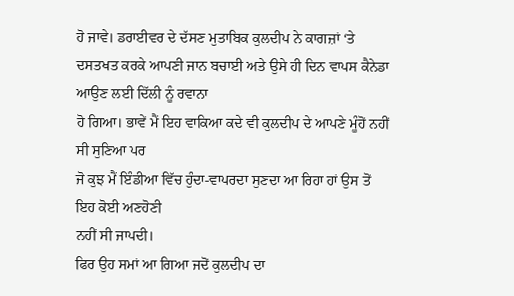ਹੋ ਜਾਵੇ। ਡਰਾਈਵਰ ਦੇ ਦੱਸਣ ਮੁਤਾਬਿਕ ਕੁਲਦੀਪ ਨੇ ਕਾਗਜ਼ਾਂ ‘ਤੇ
ਦਸਤਖਤ ਕਰਕੇ ਆਪਣੀ ਜਾਨ ਬਚਾਈ ਅਤੇ ਉਸੇ ਹੀ ਦਿਨ ਵਾਪਸ ਕੈਨੇਡਾ ਆਉਣ ਲਈ ਦਿੱਲੀ ਨੂੰ ਰਵਾਨਾ
ਹੋ ਗਿਆ। ਭਾਵੇਂ ਮੈਂ ਇਹ ਵਾਕਿਆ ਕਦੇ ਵੀ ਕੁਲਦੀਪ ਦੇ ਆਪਣੇ ਮੂੰਹੋਂ ਨਹੀਂ ਸੀ ਸੁਣਿਆ ਪਰ
ਜੋ ਕੁਝ ਮੈਂ ਇੰਡੀਆ ਵਿੱਚ ਹੁੰਦਾ-ਵਾਪਰਦਾ ਸੁਣਦਾ ਆ ਰਿਹਾ ਹਾਂ ਉਸ ਤੋਂ ਇਹ ਕੋਈ ਅਣਹੋਣੀ
ਨਹੀਂ ਸੀ ਜਾਪਦੀ।
ਫਿਰ ਉਹ ਸਮਾਂ ਆ ਗਿਆ ਜਦੋਂ ਕੁਲਦੀਪ ਦਾ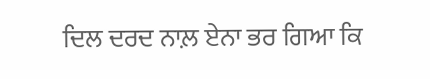ਦਿਲ ਦਰਦ ਨਾਲ਼ ਏਨਾ ਭਰ ਗਿਆ ਕਿ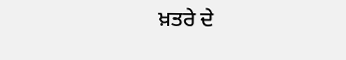ਖ਼ਤਰੇ ਦੇ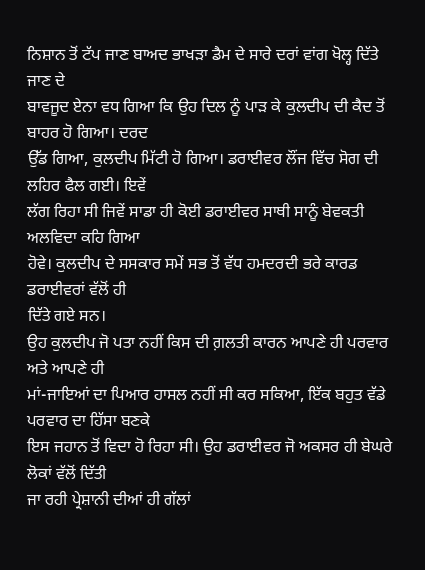ਨਿਸ਼ਾਨ ਤੋਂ ਟੱਪ ਜਾਣ ਬਾਅਦ ਭਾਖੜਾ ਡੈਮ ਦੇ ਸਾਰੇ ਦਰਾਂ ਵਾਂਗ ਖੋਲ੍ਹ ਦਿੱਤੇ ਜਾਣ ਦੇ
ਬਾਵਜੂਦ ਏਨਾ ਵਧ ਗਿਆ ਕਿ ਉਹ ਦਿਲ ਨੂੰ ਪਾੜ ਕੇ ਕੁਲਦੀਪ ਦੀ ਕੈਦ ਤੋਂ ਬਾਹਰ ਹੋ ਗਿਆ। ਦਰਦ
ਉੱਡ ਗਿਆ, ਕੁਲਦੀਪ ਮਿੱਟੀ ਹੋ ਗਿਆ। ਡਰਾਈਵਰ ਲੌਂਜ ਵਿੱਚ ਸੋਗ ਦੀ ਲਹਿਰ ਫੈਲ ਗਈ। ਇਵੇਂ
ਲੱਗ ਰਿਹਾ ਸੀ ਜਿਵੇਂ ਸਾਡਾ ਹੀ ਕੋਈ ਡਰਾਈਵਰ ਸਾਥੀ ਸਾਨੂੰ ਬੇਵਕਤੀ ਅਲਵਿਦਾ ਕਹਿ ਗਿਆ
ਹੋਵੇ। ਕੁਲਦੀਪ ਦੇ ਸਸਕਾਰ ਸਮੇਂ ਸਭ ਤੋਂ ਵੱਧ ਹਮਦਰਦੀ ਭਰੇ ਕਾਰਡ ਡਰਾਈਵਰਾਂ ਵੱਲੋਂ ਹੀ
ਦਿੱਤੇ ਗਏ ਸਨ।
ਉਹ ਕੁਲਦੀਪ ਜੋ ਪਤਾ ਨਹੀਂ ਕਿਸ ਦੀ ਗ਼ਲਤੀ ਕਾਰਨ ਆਪਣੇ ਹੀ ਪਰਵਾਰ ਅਤੇ ਆਪਣੇ ਹੀ
ਮਾਂ-ਜਾਇਆਂ ਦਾ ਪਿਆਰ ਹਾਸਲ ਨਹੀਂ ਸੀ ਕਰ ਸਕਿਆ, ਇੱਕ ਬਹੁਤ ਵੱਡੇ ਪਰਵਾਰ ਦਾ ਹਿੱਸਾ ਬਣਕੇ
ਇਸ ਜਹਾਨ ਤੋਂ ਵਿਦਾ ਹੋ ਰਿਹਾ ਸੀ। ਉਹ ਡਰਾਈਵਰ ਜੋ ਅਕਸਰ ਹੀ ਬੇਘਰੇ ਲੋਕਾਂ ਵੱਲੋਂ ਦਿੱਤੀ
ਜਾ ਰਹੀ ਪ੍ਰੇਸ਼ਾਨੀ ਦੀਆਂ ਹੀ ਗੱਲਾਂ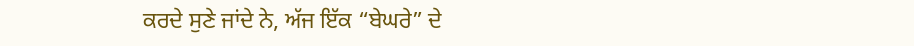ਕਰਦੇ ਸੁਣੇ ਜਾਂਦੇ ਨੇ, ਅੱਜ ਇੱਕ “ਬੇਘਰੇ” ਦੇ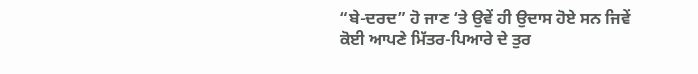“ਬੇ-ਦਰਦ” ਹੋ ਜਾਣ ‘ਤੇ ਉਵੇਂ ਹੀ ਉਦਾਸ ਹੋਏ ਸਨ ਜਿਵੇਂ ਕੋਈ ਆਪਣੇ ਮਿੱਤਰ-ਪਿਆਰੇ ਦੇ ਤੁਰ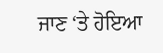ਜਾਣ ‘ਤੇ ਹੋਇਆ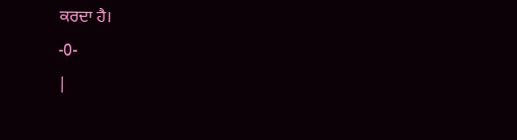ਕਰਦਾ ਹੈ।
-0-
|